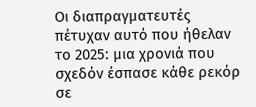Οι διαπραγματευτές πέτυχαν αυτό που ήθελαν το 2025: μια χρονιά που σχεδόν έσπασε κάθε ρεκόρ σε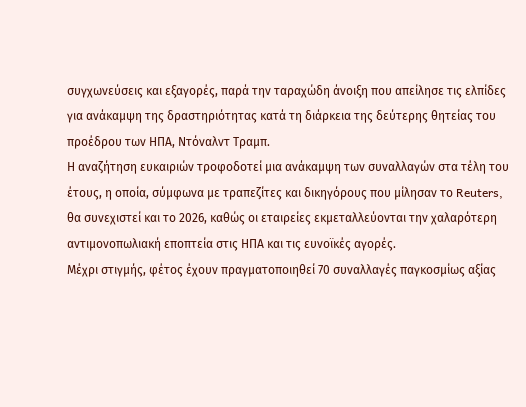συγχωνεύσεις και εξαγορές, παρά την ταραχώδη άνοιξη που απείλησε τις ελπίδες για ανάκαμψη της δραστηριότητας κατά τη διάρκεια της δεύτερης θητείας του προέδρου των ΗΠΑ, Ντόναλντ Τραμπ.
Η αναζήτηση ευκαιριών τροφοδοτεί μια ανάκαμψη των συναλλαγών στα τέλη του έτους, η οποία, σύμφωνα με τραπεζίτες και δικηγόρους που μίλησαν το Reuters, θα συνεχιστεί και το 2026, καθώς οι εταιρείες εκμεταλλεύονται την χαλαρότερη αντιμονοπωλιακή εποπτεία στις ΗΠΑ και τις ευνοϊκές αγορές.
Μέχρι στιγμής, φέτος έχουν πραγματοποιηθεί 70 συναλλαγές παγκοσμίως αξίας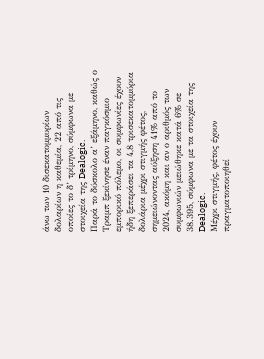άνω των 10 δισεκατομμυρίων δολαρίων η καθεμία, 22 από τις οποίες το δ’ τρίμηνο, σύμφωνα με στοιχεία της Dealogic.
Παρά το δύσκολο α’ εξάμηνο, καθώς ο Τραμπ ξεκίνησε έναν παγκόσμιο εμπορικό πόλεμο, οι συμφωνίες έχουν ήδη ξεπεράσει τα 4,8 τρισεκατομμύρια δολάρια μέχρι στιγμής φέτος, σημειώνοντας αύξηση 41% από το 2024, ακόμη και αν ο αριθμός των συμφωνιών μειώθηκε κατά 6% σε 38.395, σύμφωνα με τα στοιχεία της Dealogic.
Μέχρι στιγμής, φέτος έχουν πραγματοποιηθεί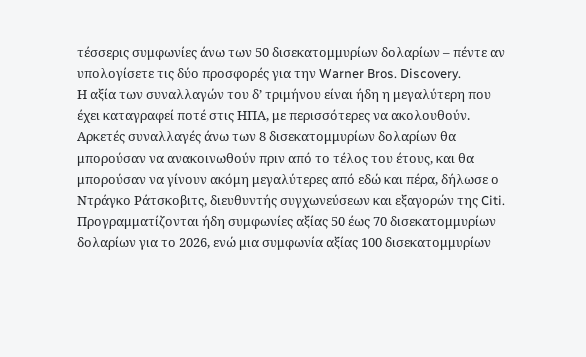τέσσερις συμφωνίες άνω των 50 δισεκατομμυρίων δολαρίων – πέντε αν υπολογίσετε τις δύο προσφορές για την Warner Bros. Discovery.
Η αξία των συναλλαγών του δ’ τριμήνου είναι ήδη η μεγαλύτερη που έχει καταγραφεί ποτέ στις ΗΠΑ, με περισσότερες να ακολουθούν. Αρκετές συναλλαγές άνω των 8 δισεκατομμυρίων δολαρίων θα μπορούσαν να ανακοινωθούν πριν από το τέλος του έτους, και θα μπορούσαν να γίνουν ακόμη μεγαλύτερες από εδώ και πέρα, δήλωσε ο Ντράγκο Ράτσκοβιτς, διευθυντής συγχωνεύσεων και εξαγορών της Citi.
Προγραμματίζονται ήδη συμφωνίες αξίας 50 έως 70 δισεκατομμυρίων δολαρίων για το 2026, ενώ μια συμφωνία αξίας 100 δισεκατομμυρίων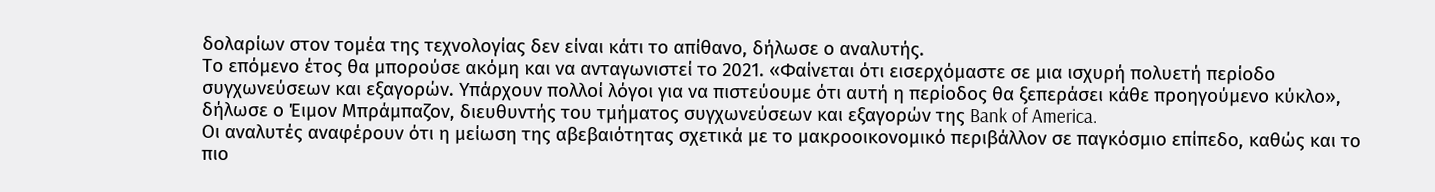δολαρίων στον τομέα της τεχνολογίας δεν είναι κάτι το απίθανο, δήλωσε ο αναλυτής.
Το επόμενο έτος θα μπορούσε ακόμη και να ανταγωνιστεί το 2021. «Φαίνεται ότι εισερχόμαστε σε μια ισχυρή πολυετή περίοδο συγχωνεύσεων και εξαγορών. Υπάρχουν πολλοί λόγοι για να πιστεύουμε ότι αυτή η περίοδος θα ξεπεράσει κάθε προηγούμενο κύκλο», δήλωσε ο Έιμον Μπράμπαζον, διευθυντής του τμήματος συγχωνεύσεων και εξαγορών της Bank of America.
Οι αναλυτές αναφέρουν ότι η μείωση της αβεβαιότητας σχετικά με το μακροοικονομικό περιβάλλον σε παγκόσμιο επίπεδο, καθώς και το πιο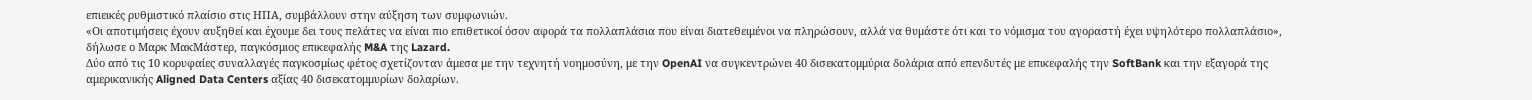επιεικές ρυθμιστικό πλαίσιο στις ΗΠΑ, συμβάλλουν στην αύξηση των συμφωνιών.
«Οι αποτιμήσεις έχουν αυξηθεί και έχουμε δει τους πελάτες να είναι πιο επιθετικοί όσον αφορά τα πολλαπλάσια που είναι διατεθειμένοι να πληρώσουν, αλλά να θυμάστε ότι και το νόμισμα του αγοραστή έχει υψηλότερο πολλαπλάσιο», δήλωσε ο Μαρκ ΜακΜάστερ, παγκόσμιος επικεφαλής M&A της Lazard.
Δύο από τις 10 κορυφαίες συναλλαγές παγκοσμίως φέτος σχετίζονταν άμεσα με την τεχνητή νοημοσύνη, με την OpenAI να συγκεντρώνει 40 δισεκατομμύρια δολάρια από επενδυτές με επικεφαλής την SoftBank και την εξαγορά της αμερικανικής Aligned Data Centers αξίας 40 δισεκατομμυρίων δολαρίων.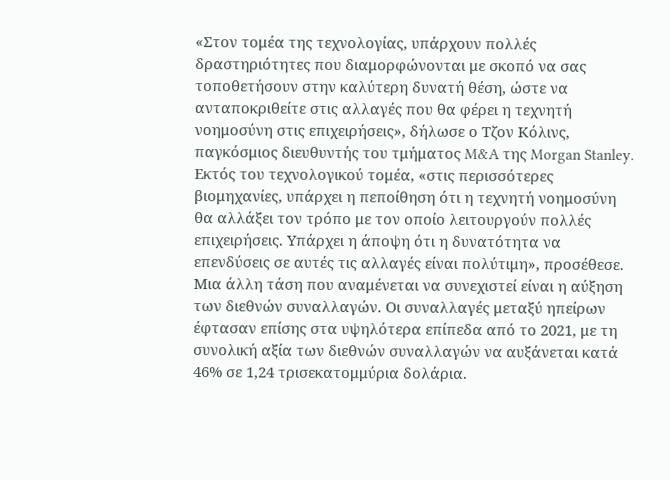«Στον τομέα της τεχνολογίας, υπάρχουν πολλές δραστηριότητες που διαμορφώνονται με σκοπό να σας τοποθετήσουν στην καλύτερη δυνατή θέση, ώστε να ανταποκριθείτε στις αλλαγές που θα φέρει η τεχνητή νοημοσύνη στις επιχειρήσεις», δήλωσε ο Τζον Κόλινς, παγκόσμιος διευθυντής του τμήματος M&A της Morgan Stanley.
Εκτός του τεχνολογικού τομέα, «στις περισσότερες βιομηχανίες, υπάρχει η πεποίθηση ότι η τεχνητή νοημοσύνη θα αλλάξει τον τρόπο με τον οποίο λειτουργούν πολλές επιχειρήσεις. Υπάρχει η άποψη ότι η δυνατότητα να επενδύσεις σε αυτές τις αλλαγές είναι πολύτιμη», προσέθεσε.
Μια άλλη τάση που αναμένεται να συνεχιστεί είναι η αύξηση των διεθνών συναλλαγών. Οι συναλλαγές μεταξύ ηπείρων έφτασαν επίσης στα υψηλότερα επίπεδα από το 2021, με τη συνολική αξία των διεθνών συναλλαγών να αυξάνεται κατά 46% σε 1,24 τρισεκατομμύρια δολάρια.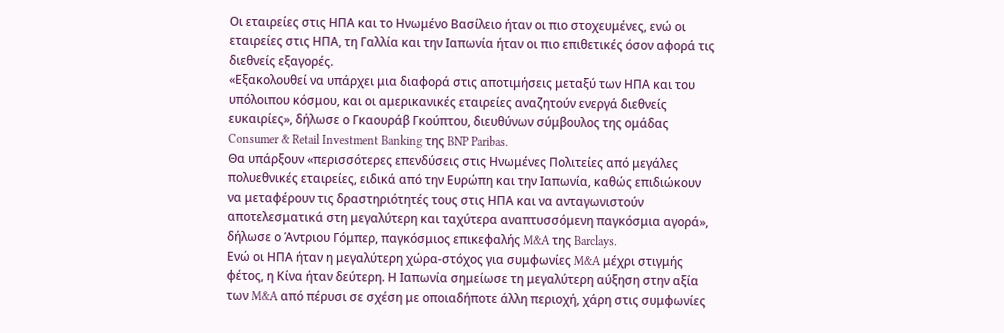Οι εταιρείες στις ΗΠΑ και το Ηνωμένο Βασίλειο ήταν οι πιο στοχευμένες, ενώ οι εταιρείες στις ΗΠΑ, τη Γαλλία και την Ιαπωνία ήταν οι πιο επιθετικές όσον αφορά τις διεθνείς εξαγορές.
«Εξακολουθεί να υπάρχει μια διαφορά στις αποτιμήσεις μεταξύ των ΗΠΑ και του υπόλοιπου κόσμου, και οι αμερικανικές εταιρείες αναζητούν ενεργά διεθνείς ευκαιρίες», δήλωσε ο Γκαουράβ Γκούπτου, διευθύνων σύμβουλος της ομάδας Consumer & Retail Investment Banking της BNP Paribas.
Θα υπάρξουν «περισσότερες επενδύσεις στις Ηνωμένες Πολιτείες από μεγάλες πολυεθνικές εταιρείες, ειδικά από την Ευρώπη και την Ιαπωνία, καθώς επιδιώκουν να μεταφέρουν τις δραστηριότητές τους στις ΗΠΑ και να ανταγωνιστούν αποτελεσματικά στη μεγαλύτερη και ταχύτερα αναπτυσσόμενη παγκόσμια αγορά», δήλωσε ο Άντριου Γόμπερ, παγκόσμιος επικεφαλής M&A της Barclays.
Ενώ οι ΗΠΑ ήταν η μεγαλύτερη χώρα-στόχος για συμφωνίες M&A μέχρι στιγμής φέτος, η Κίνα ήταν δεύτερη. Η Ιαπωνία σημείωσε τη μεγαλύτερη αύξηση στην αξία των M&A από πέρυσι σε σχέση με οποιαδήποτε άλλη περιοχή, χάρη στις συμφωνίες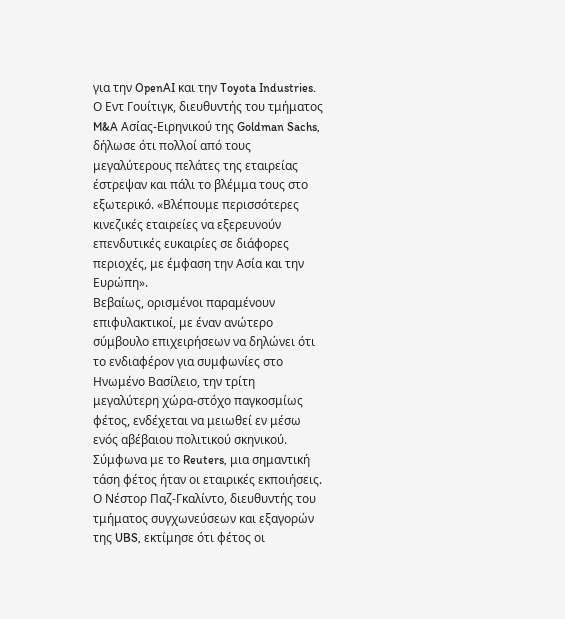για την OpenAI και την Toyota Industries.
Ο Eντ Γουίτιγκ, διευθυντής του τμήματος M&A Ασίας-Ειρηνικού της Goldman Sachs, δήλωσε ότι πολλοί από τους μεγαλύτερους πελάτες της εταιρείας έστρεψαν και πάλι το βλέμμα τους στο εξωτερικό. «Βλέπουμε περισσότερες κινεζικές εταιρείες να εξερευνούν επενδυτικές ευκαιρίες σε διάφορες περιοχές, με έμφαση την Ασία και την Ευρώπη».
Βεβαίως, ορισμένοι παραμένουν επιφυλακτικοί, με έναν ανώτερο σύμβουλο επιχειρήσεων να δηλώνει ότι το ενδιαφέρον για συμφωνίες στο Ηνωμένο Βασίλειο, την τρίτη μεγαλύτερη χώρα-στόχο παγκοσμίως φέτος, ενδέχεται να μειωθεί εν μέσω ενός αβέβαιου πολιτικού σκηνικού.
Σύμφωνα με το Reuters, μια σημαντική τάση φέτος ήταν οι εταιρικές εκποιήσεις. Ο Νέστορ Παζ-Γκαλίντο, διευθυντής του τμήματος συγχωνεύσεων και εξαγορών της UBS, εκτίμησε ότι φέτος οι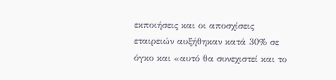εκποιήσεις και οι αποσχίσεις εταιρειών αυξήθηκαν κατά 30% σε όγκο και «αυτό θα συνεχιστεί και το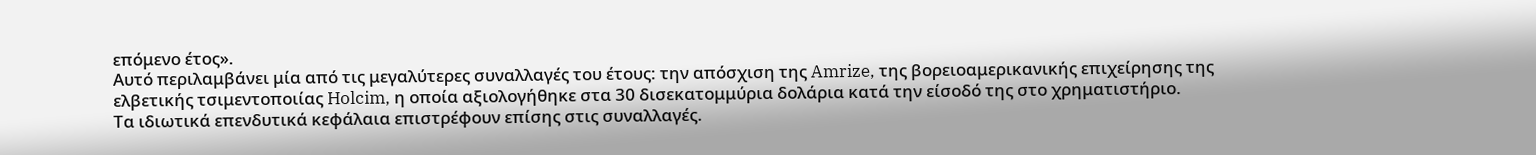επόμενο έτος».
Αυτό περιλαμβάνει μία από τις μεγαλύτερες συναλλαγές του έτους: την απόσχιση της Amrize, της βορειοαμερικανικής επιχείρησης της ελβετικής τσιμεντοποιίας Holcim, η οποία αξιολογήθηκε στα 30 δισεκατομμύρια δολάρια κατά την είσοδό της στο χρηματιστήριο.
Τα ιδιωτικά επενδυτικά κεφάλαια επιστρέφουν επίσης στις συναλλαγές.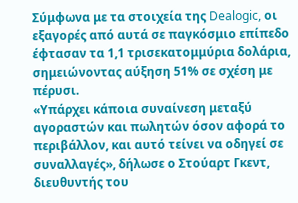Σύμφωνα με τα στοιχεία της Dealogic, οι εξαγορές από αυτά σε παγκόσμιο επίπεδο έφτασαν τα 1,1 τρισεκατομμύρια δολάρια, σημειώνοντας αύξηση 51% σε σχέση με πέρυσι.
«Υπάρχει κάποια συναίνεση μεταξύ αγοραστών και πωλητών όσον αφορά το περιβάλλον, και αυτό τείνει να οδηγεί σε συναλλαγές», δήλωσε ο Στούαρτ Γκεντ, διευθυντής του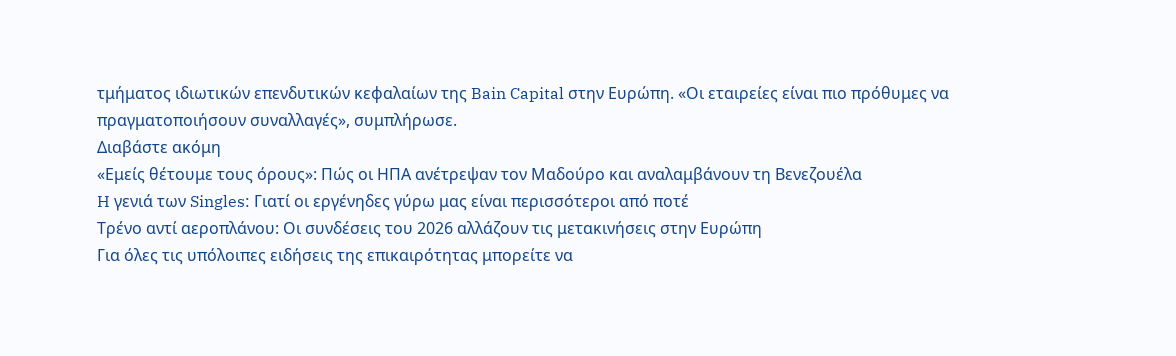τμήματος ιδιωτικών επενδυτικών κεφαλαίων της Bain Capital στην Ευρώπη. «Οι εταιρείες είναι πιο πρόθυμες να πραγματοποιήσουν συναλλαγές», συμπλήρωσε.
Διαβάστε ακόμη
«Εμείς θέτουμε τους όρους»: Πώς οι ΗΠΑ ανέτρεψαν τον Μαδούρο και αναλαμβάνουν τη Βενεζουέλα
H γενιά των Singles: Γιατί οι εργένηδες γύρω μας είναι περισσότεροι από ποτέ
Τρένο αντί αεροπλάνου: Οι συνδέσεις του 2026 αλλάζουν τις μετακινήσεις στην Ευρώπη
Για όλες τις υπόλοιπες ειδήσεις της επικαιρότητας μπορείτε να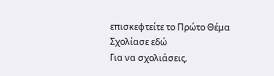επισκεφτείτε το Πρώτο Θέμα
Σχολίασε εδώ
Για να σχολιάσεις,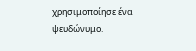χρησιμοποίησε ένα ψευδώνυμο.